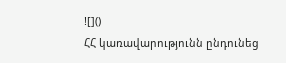![]()
ՀՀ կառավարությունն ընդունեց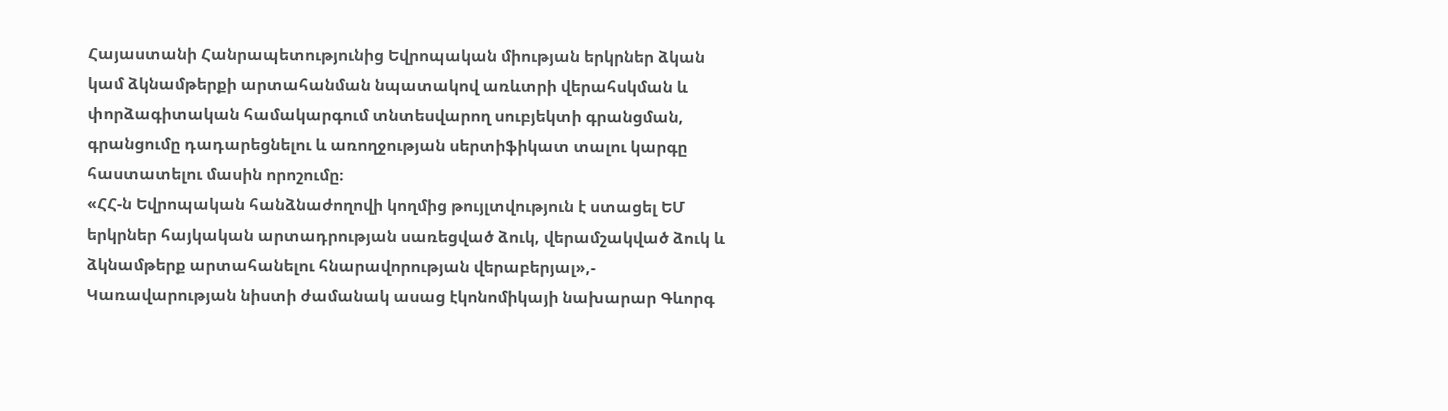Հայաստանի Հանրապետությունից Եվրոպական միության երկրներ ձկան կամ ձկնամթերքի արտահանման նպատակով առևտրի վերահսկման և փորձագիտական համակարգում տնտեսվարող սուբյեկտի գրանցման, գրանցումը դադարեցնելու և առողջության սերտիֆիկատ տալու կարգը հաստատելու մասին որոշումը։
«ՀՀ-ն Եվրոպական հանձնաժողովի կողմից թույլտվություն է ստացել ԵՄ երկրներ հայկական արտադրության սառեցված ձուկ, վերամշակված ձուկ և ձկնամթերք արտահանելու հնարավորության վերաբերյալ»,- Կառավարության նիստի ժամանակ ասաց էկոնոմիկայի նախարար Գևորգ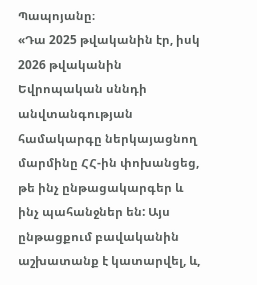Պապոյանը։
«Դա 2025 թվականին էր, իսկ 2026 թվականին Եվրոպական սննդի անվտանգության համակարգը ներկայացնող մարմինը ՀՀ-ին փոխանցեց, թե ինչ ընթացակարգեր և ինչ պահանջներ են: Այս ընթացքում բավականին աշխատանք է կատարվել, և,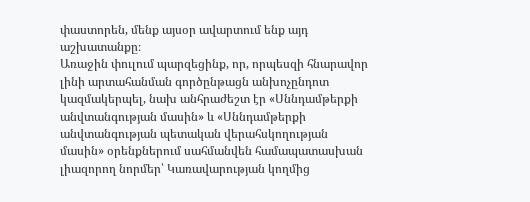փաստորեն, մենք այսօր ավարտում ենք այդ աշխատանքը։
Առաջին փուլում պարզեցինք, որ, որպեսզի հնարավոր լինի արտահանման գործընթացն անխոչընդոտ կազմակերպել, նախ անհրաժեշտ էր «Սննդամթերքի անվտանգության մասին» և «Սննդամթերքի անվտանգության պետական վերահսկողության մասին» օրենքներում սահմանվեն համապատասխան լիազորող նորմեր՝ Կառավարության կողմից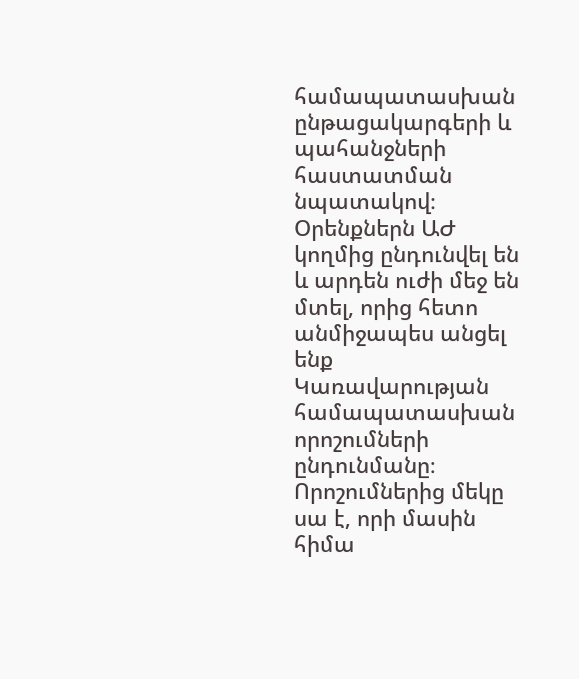համապատասխան ընթացակարգերի և պահանջների հաստատման նպատակով։ Օրենքներն ԱԺ կողմից ընդունվել են և արդեն ուժի մեջ են մտել, որից հետո անմիջապես անցել ենք Կառավարության համապատասխան որոշումների ընդունմանը։ Որոշումներից մեկը սա է, որի մասին հիմա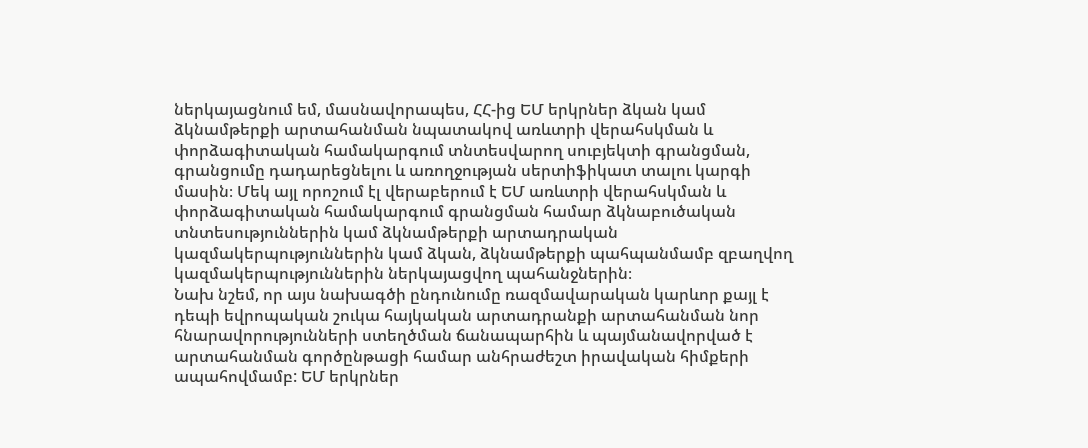ներկայացնում եմ, մասնավորապես, ՀՀ-ից ԵՄ երկրներ ձկան կամ ձկնամթերքի արտահանման նպատակով առևտրի վերահսկման և փորձագիտական համակարգում տնտեսվարող սուբյեկտի գրանցման, գրանցումը դադարեցնելու և առողջության սերտիֆիկատ տալու կարգի մասին։ Մեկ այլ որոշում էլ վերաբերում է ԵՄ առևտրի վերահսկման և փորձագիտական համակարգում գրանցման համար ձկնաբուծական տնտեսություններին կամ ձկնամթերքի արտադրական կազմակերպություններին կամ ձկան, ձկնամթերքի պահպանմամբ զբաղվող կազմակերպություններին ներկայացվող պահանջներին։
Նախ նշեմ, որ այս նախագծի ընդունումը ռազմավարական կարևոր քայլ է դեպի եվրոպական շուկա հայկական արտադրանքի արտահանման նոր հնարավորությունների ստեղծման ճանապարհին և պայմանավորված է արտահանման գործընթացի համար անհրաժեշտ իրավական հիմքերի ապահովմամբ: ԵՄ երկրներ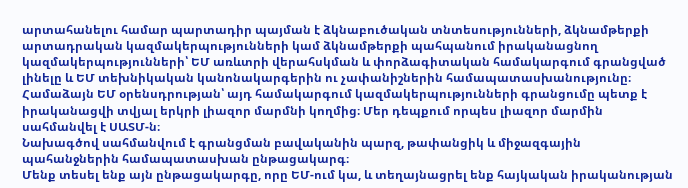արտահանելու համար պարտադիր պայման է ձկնաբուծական տնտեսությունների, ձկնամթերքի արտադրական կազմակերպությունների կամ ձկնամթերքի պահպանում իրականացնող կազմակերպությունների՝ ԵՄ առևտրի վերահսկման և փորձագիտական համակարգում գրանցված լինելը և ԵՄ տեխնիկական կանոնակարգերին ու չափանիշներին համապատասխանությունը։
Համաձայն ԵՄ օրենսդրության՝ այդ համակարգում կազմակերպությունների գրանցումը պետք է իրականացվի տվյալ երկրի լիազոր մարմնի կողմից։ Մեր դեպքում որպես լիազոր մարմին սահմանվել է ՍԱՏՄ-ն։
Նախագծով սահմանվում է գրանցման բավականին պարզ, թափանցիկ և միջազգային պահանջներին համապատասխան ընթացակարգ։
Մենք տեսել ենք այն ընթացակարգը, որը ԵՄ-ում կա, և տեղայնացրել ենք հայկական իրականության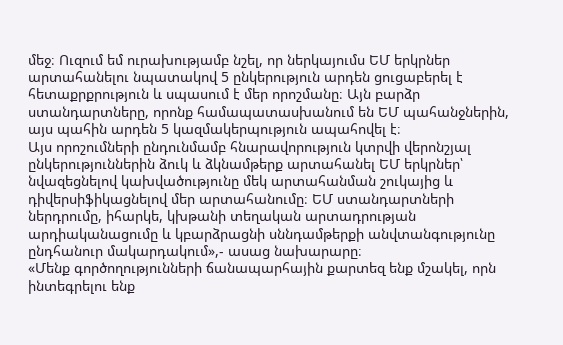մեջ։ Ուզում եմ ուրախությամբ նշել, որ ներկայումս ԵՄ երկրներ արտահանելու նպատակով 5 ընկերություն արդեն ցուցաբերել է հետաքրքրություն և սպասում է մեր որոշմանը։ Այն բարձր ստանդարտները, որոնք համապատասխանում են ԵՄ պահանջներին, այս պահին արդեն 5 կազմակերպություն ապահովել է։
Այս որոշումների ընդունմամբ հնարավորություն կտրվի վերոնշյալ ընկերություններին ձուկ և ձկնամթերք արտահանել ԵՄ երկրներ՝ նվազեցնելով կախվածությունը մեկ արտահանման շուկայից և դիվերսիֆիկացնելով մեր արտահանումը։ ԵՄ ստանդարտների ներդրումը, իհարկե, կխթանի տեղական արտադրության արդիականացումը և կբարձրացնի սննդամթերքի անվտանգությունը ընդհանուր մակարդակում»,- ասաց նախարարը։
«Մենք գործողությունների ճանապարհային քարտեզ ենք մշակել, որն ինտեգրելու ենք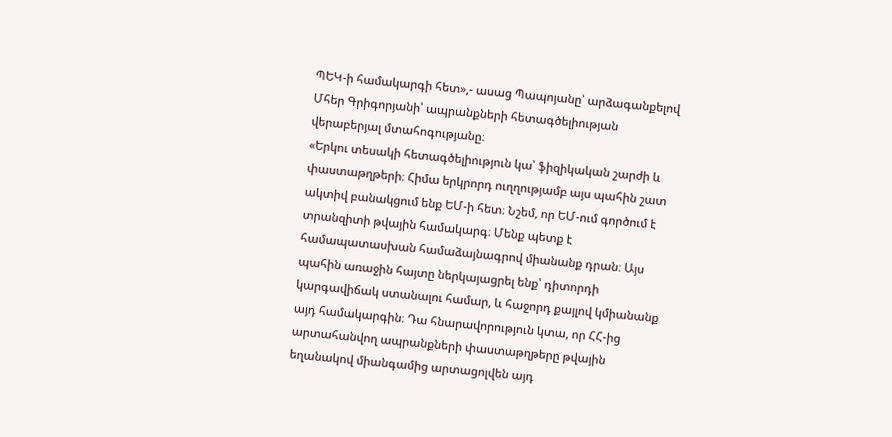ՊԵԿ-ի համակարգի հետ»,- ասաց Պապոյանը՝ արձագանքելով Մհեր Գրիգորյանի՝ ապրանքների հետագծելիության վերաբերյալ մտահոգությանը։
«Երկու տեսակի հետագծելիություն կա՝ ֆիզիկական շարժի և փաստաթղթերի։ Հիմա երկրորդ ուղղությամբ այս պահին շատ ակտիվ բանակցում ենք ԵՄ-ի հետ։ Նշեմ, որ ԵՄ-ում գործում է տրանզիտի թվային համակարգ։ Մենք պետք է համապատասխան համաձայնագրով միանանք դրան։ Այս պահին առաջին հայտը ներկայացրել ենք՝ դիտորդի կարգավիճակ ստանալու համար, և հաջորդ քայլով կմիանանք այդ համակարգին։ Դա հնարավորություն կտա, որ ՀՀ-ից արտահանվող ապրանքների փաստաթղթերը թվային եղանակով միանգամից արտացոլվեն այդ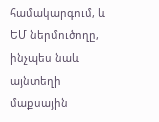համակարգում, և ԵՄ ներմուծողը, ինչպես նաև այնտեղի մաքսային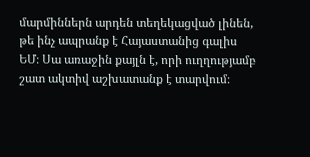մարմիններն արդեն տեղեկացված լինեն, թե ինչ ապրանք է Հայաստանից գալիս ԵՄ։ Սա առաջին քայլն է, որի ուղղությամբ շատ ակտիվ աշխատանք է տարվում։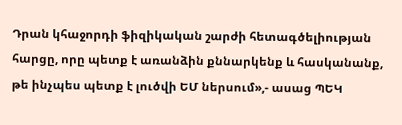Դրան կհաջորդի ֆիզիկական շարժի հետագծելիության հարցը, որը պետք է առանձին քննարկենք և հասկանանք, թե ինչպես պետք է լուծվի ԵՄ ներսում»,- ասաց ՊԵԿ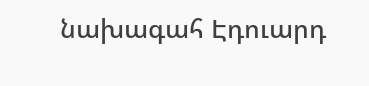նախագահ Էդուարդ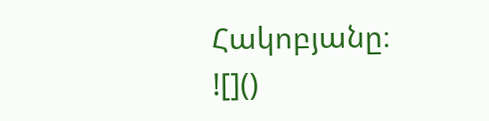Հակոբյանը։
![]()